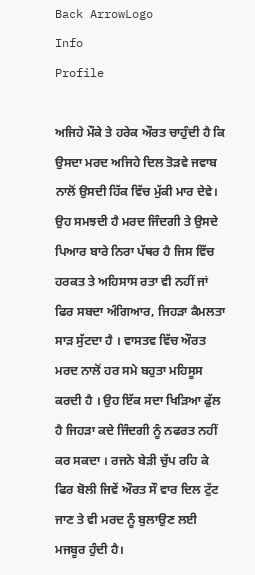Back ArrowLogo
Info
Profile

ਅਜਿਹੇ ਮੌਕੇ ਤੇ ਹਰੇਕ ਔਰਤ ਚਾਹੁੰਦੀ ਹੈ ਕਿ ਉਸਦਾ ਮਰਦ ਅਜਿਹੇ ਦਿਲ ਤੋੜਵੇ ਜਵਾਬ ਨਾਲੋਂ ਉਸਦੀ ਹਿੱਕ ਵਿੱਚ ਮੁੱਕੀ ਮਾਰ ਦੇਵੇ। ਉਹ ਸਮਝਦੀ ਹੈ ਮਰਦ ਜਿੰਦਗੀ ਤੇ ਉਸਦੇ ਪਿਆਰ ਬਾਰੇ ਨਿਰਾ ਪੱਥਰ ਹੈ ਜਿਸ ਵਿੱਚ ਹਰਕਤ ਤੇ ਅਹਿਸਾਸ ਰਤਾ ਵੀ ਨਹੀਂ ਜਾਂ ਫਿਰ ਸਬਦਾ ਅੰਗਿਆਰ, ਜਿਹੜਾ ਕੈਮਲਤਾ ਸਾੜ ਸੁੱਟਦਾ ਹੈ । ਵਾਸਤਵ ਵਿੱਚ ਔਰਤ ਮਰਦ ਨਾਲੋਂ ਹਰ ਸਮੇ ਬਹੁਤਾ ਮਹਿਸੂਸ ਕਰਦੀ ਹੈ । ਉਹ ਇੱਕ ਸਦਾ ਖਿੜਿਆ ਫੁੱਲ ਹੈ ਜਿਹੜਾ ਕਦੇ ਜਿੰਦਗੀ ਨੂੰ ਨਫਰਤ ਨਹੀਂ ਕਰ ਸਕਦਾ । ਰਜਨੇ ਬੇੜੀ ਚੁੱਪ ਰਹਿ ਕੇ ਫਿਰ ਬੋਲੀ ਜਿਵੇਂ ਔਰਤ ਸੌ ਵਾਰ ਦਿਲ ਟੁੱਟ ਜਾਣ ਤੇ ਵੀ ਮਰਦ ਨੂੰ ਬੁਲਾਉਣ ਲਈ ਮਜਬੂਰ ਹੁੰਦੀ ਹੈ।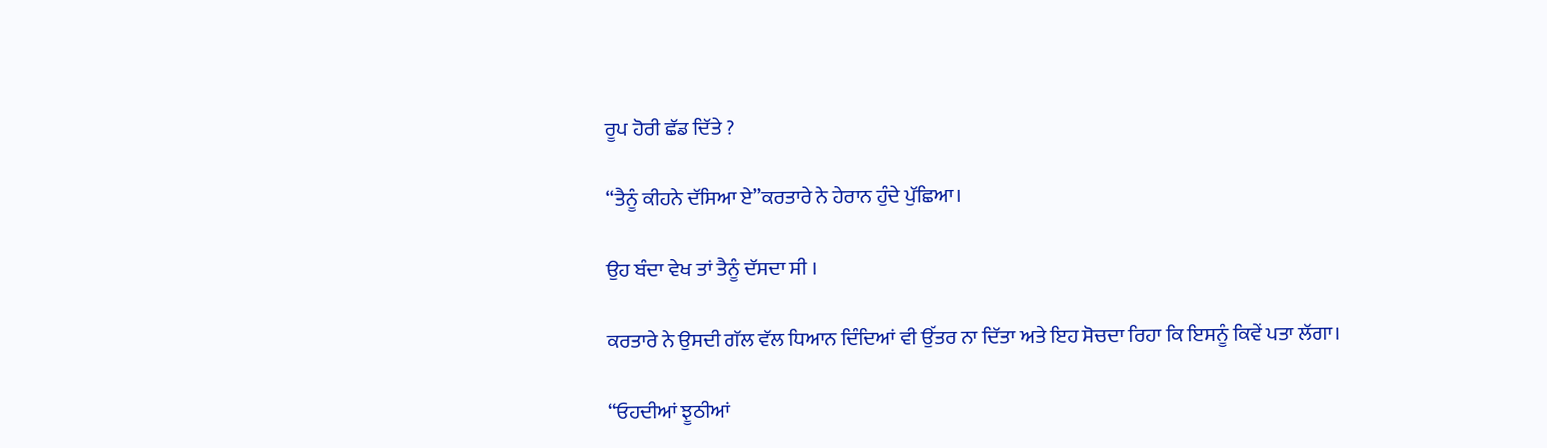ਰੂਪ ਹੋਰੀ ਛੱਡ ਦਿੱਤੇ ?

“ਤੈਨੂੰ ਕੀਹਨੇ ਦੱਸਿਆ ਏ”ਕਰਤਾਰੇ ਨੇ ਹੇਰਾਨ ਹੁੰਦੇ ਪੁੱਛਿਆ।

ਉਹ ਬੰਦਾ ਵੇਖ ਤਾਂ ਤੈਨੂੰ ਦੱਸਦਾ ਸੀ ।

ਕਰਤਾਰੇ ਨੇ ਉਸਦੀ ਗੱਲ ਵੱਲ ਧਿਆਨ ਦਿੰਦਿਆਂ ਵੀ ਉੱਤਰ ਨਾ ਦਿੱਤਾ ਅਤੇ ਇਹ ਸੋਚਦਾ ਰਿਹਾ ਕਿ ਇਸਨੂੰ ਕਿਵੇਂ ਪਤਾ ਲੱਗਾ।

“ਓਹਦੀਆਂ ਝੂਠੀਆਂ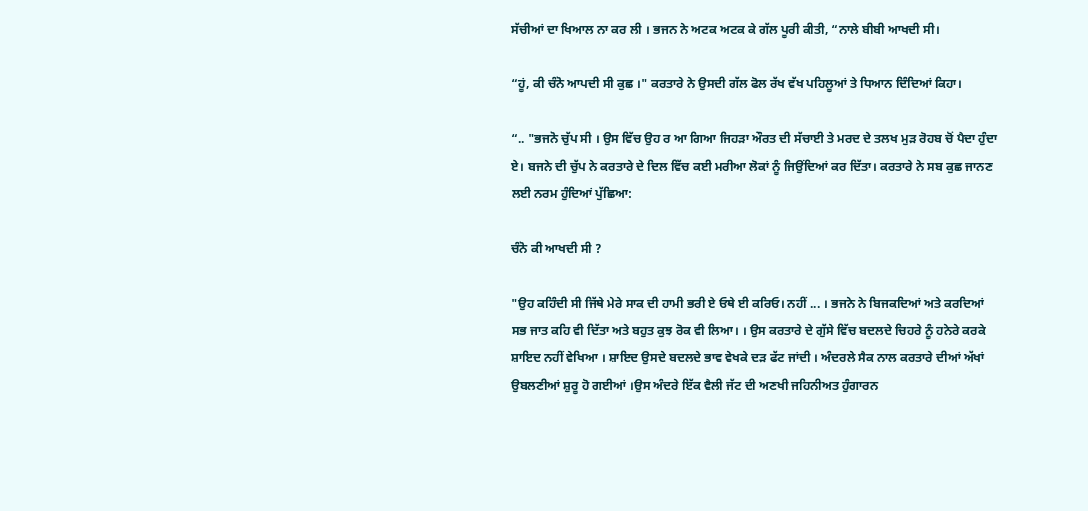ਸੱਚੀਆਂ ਦਾ ਖਿਆਲ ਨਾ ਕਰ ਲੀ । ਭਜਨ ਨੇ ਅਟਕ ਅਟਕ ਕੇ ਗੱਲ ਪੂਰੀ ਕੀਤੀ, “ਨਾਲੇ ਬੀਬੀ ਆਖਦੀ ਸੀ।

“ਹੂਂ, ਕੀ ਚੰਨੋ ਆਪਦੀ ਸੀ ਕੁਛ ।" ਕਰਤਾਰੇ ਨੇ ਉਸਦੀ ਗੱਲ ਫੋਲ ਰੱਖ ਵੱਖ ਪਹਿਲੂਆਂ ਤੇ ਧਿਆਨ ਦਿੰਦਿਆਂ ਕਿਹਾ।

“.. "ਭਜਨੋ ਚੁੱਪ ਸੀ । ਉਸ ਵਿੱਚ ਉਹ ਰ ਆ ਗਿਆ ਜਿਹੜਾ ਔਰਤ ਦੀ ਸੱਚਾਈ ਤੇ ਮਰਦ ਦੇ ਤਲਖ ਮੁੜ ਰੋਹਬ ਚੋਂ ਪੈਦਾ ਹੁੰਦਾ ਏ। ਬਜਨੇ ਦੀ ਚੁੱਪ ਨੇ ਕਰਤਾਰੇ ਦੇ ਦਿਲ ਵਿੱਚ ਕਈ ਮਰੀਆ ਲੋਕਾਂ ਨੂੰ ਜਿਉਂਦਿਆਂ ਕਰ ਦਿੱਤਾ। ਕਰਤਾਰੇ ਨੇ ਸਬ ਕੁਛ ਜਾਨਣ ਲਈ ਨਰਮ ਹੁੰਦਿਆਂ ਪੁੱਛਿਆ:

ਚੰਨੋ ਕੀ ਆਖਦੀ ਸੀ ?

"ਉਹ ਕਹਿੰਦੀ ਸੀ ਜਿੱਥੇ ਮੇਰੇ ਸਾਕ ਦੀ ਹਾਮੀ ਭਰੀ ਏ ਓਥੇ ਈ ਕਰਿਓ। ਨਹੀਂ ... । ਭਜਨੇ ਨੇ ਬਿਜਕਦਿਆਂ ਅਤੇ ਕਰਦਿਆਂ ਸਭ ਜਾਤ ਕਹਿ ਵੀ ਦਿੱਤਾ ਅਤੇ ਬਹੁਤ ਕੁਝ ਰੋਕ ਵੀ ਲਿਆ। । ਉਸ ਕਰਤਾਰੇ ਦੇ ਗੁੱਸੇ ਵਿੱਚ ਬਦਲਦੇ ਚਿਹਰੇ ਨੂੰ ਹਨੇਰੇ ਕਰਕੇ ਸ਼ਾਇਦ ਨਹੀਂ ਵੇਖਿਆ । ਸ਼ਾਇਦ ਉਸਦੇ ਬਦਲਦੇ ਭਾਵ ਵੇਖਕੇ ਦੜ ਫੱਟ ਜਾਂਦੀ । ਅੰਦਰਲੇ ਸੈਕ ਨਾਲ ਕਰਤਾਰੇ ਦੀਆਂ ਅੱਖਾਂ ਉਬਲਣੀਆਂ ਸ਼ੁਰੂ ਹੋ ਗਈਆਂ ।ਉਸ ਅੰਦਰੇ ਇੱਕ ਵੈਲੀ ਜੱਟ ਦੀ ਅਣਖੀ ਜਹਿਨੀਅਤ ਹੁੰਗਾਰਨ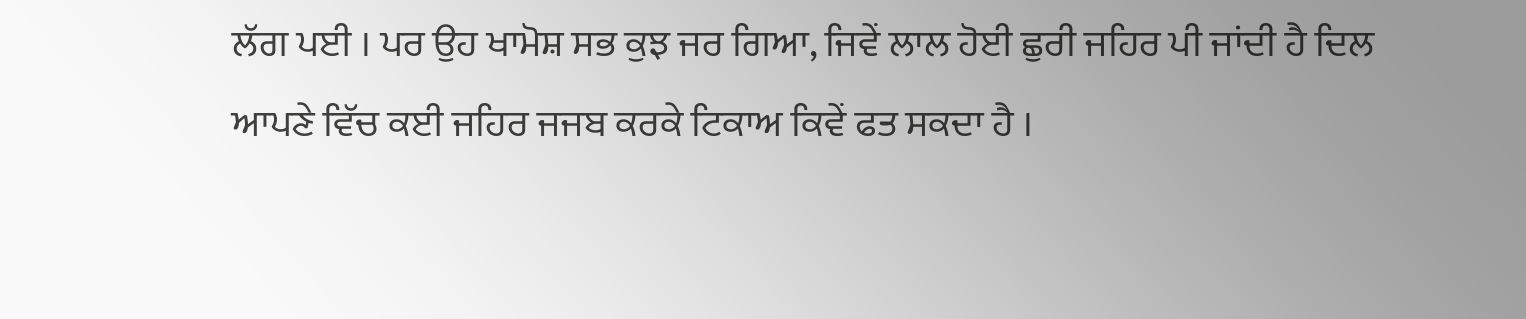ਲੱਗ ਪਈ । ਪਰ ਉਹ ਖਾਮੋਸ਼ ਸਭ ਕੁਝ ਜਰ ਗਿਆ, ਜਿਵੇਂ ਲਾਲ ਹੋਈ ਛੁਰੀ ਜਹਿਰ ਪੀ ਜਾਂਦੀ ਹੈ ਦਿਲ ਆਪਣੇ ਵਿੱਚ ਕਈ ਜਹਿਰ ਜਜਬ ਕਰਕੇ ਟਿਕਾਅ ਕਿਵੇਂ ਫਤ ਸਕਦਾ ਹੈ ।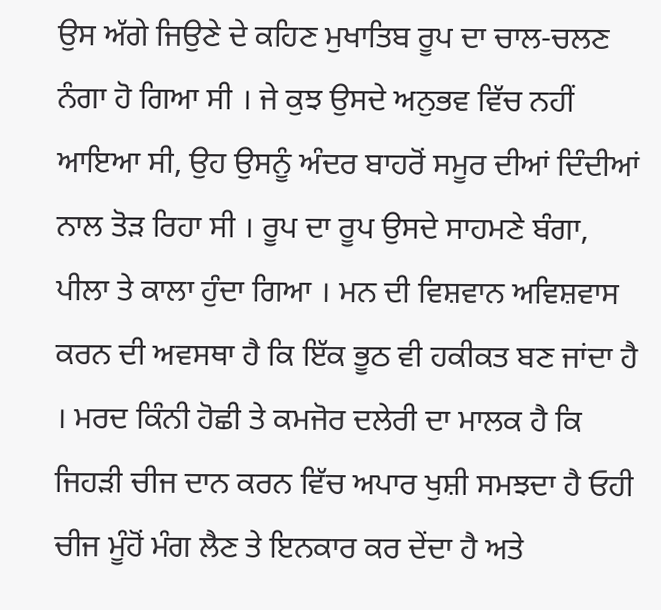ਉਸ ਅੱਗੇ ਜਿਉਣੇ ਦੇ ਕਹਿਣ ਮੁਖਾਤਿਬ ਰੂਪ ਦਾ ਚਾਲ-ਚਲਣ ਨੰਗਾ ਹੋ ਗਿਆ ਸੀ । ਜੇ ਕੁਝ ਉਸਦੇ ਅਨੁਭਵ ਵਿੱਚ ਨਹੀਂ ਆਇਆ ਸੀ, ਉਹ ਉਸਨੂੰ ਅੰਦਰ ਬਾਹਰੋਂ ਸਮੂਰ ਦੀਆਂ ਦਿੰਦੀਆਂ ਨਾਲ ਤੋੜ ਰਿਹਾ ਸੀ । ਰੂਪ ਦਾ ਰੂਪ ਉਸਦੇ ਸਾਹਮਣੇ ਬੰਗਾ, ਪੀਲਾ ਤੇ ਕਾਲਾ ਹੁੰਦਾ ਗਿਆ । ਮਨ ਦੀ ਵਿਸ਼ਵਾਨ ਅਵਿਸ਼ਵਾਸ ਕਰਨ ਦੀ ਅਵਸਥਾ ਹੈ ਕਿ ਇੱਕ ਭੂਠ ਵੀ ਹਕੀਕਤ ਬਣ ਜਾਂਦਾ ਹੈ । ਮਰਦ ਕਿੰਨੀ ਹੋਛੀ ਤੇ ਕਮਜੋਰ ਦਲੇਰੀ ਦਾ ਮਾਲਕ ਹੈ ਕਿ ਜਿਹੜੀ ਚੀਜ ਦਾਨ ਕਰਨ ਵਿੱਚ ਅਪਾਰ ਖੁਸ਼ੀ ਸਮਝਦਾ ਹੈ ਓਹੀ ਚੀਜ ਮੂੰਹੋਂ ਮੰਗ ਲੈਣ ਤੇ ਇਨਕਾਰ ਕਰ ਦੇਂਦਾ ਹੈ ਅਤੇ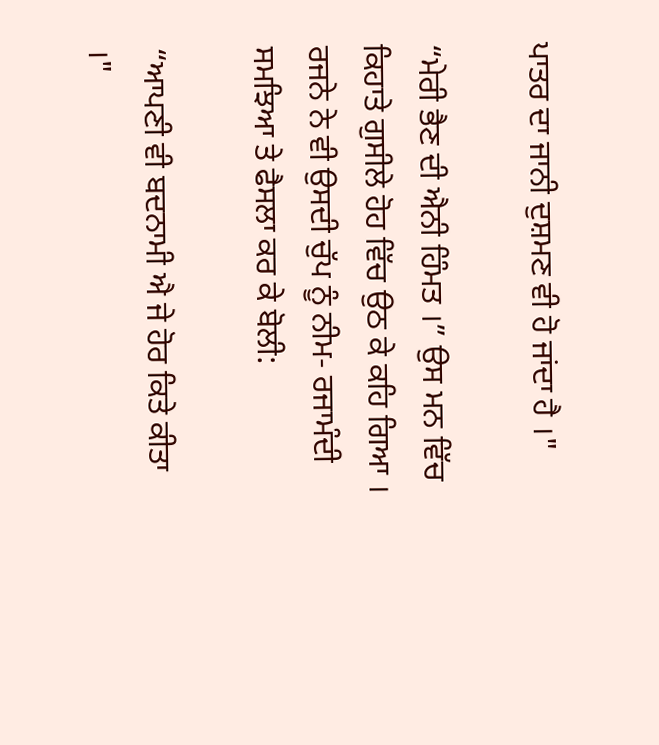ਪਾਤਰ ਦਾ ਜਾਨੀ ਦੁਸ਼ਮਣ ਵੀ ਹੋ ਜਾਂਦਾ ਹੈ ।"

“ਮੇਰੀ ਭੈਣ ਦੀ ਐਨੀ ਹਿੰਮਤ ।” ਉਸ ਮਨ ਵਿੱਚ ਕਿਹਾਤੇ ਗੁਸੀਲੇ ਹੋਹ ਵਿੱਚ ਉਠ ਕੇ ਕਹਿ ਗਿਆ । ਰਜਨੇ ਨੇ ਵੀ ਉਸਦੀ ਚੁੱਪ ਨੂੰ ਨੀਮ- ਰਜਾਮੰਦੀ ਸਮਝਿਆ ਤੇ ਫੈਸਲਾ ਕਰ ਕੇ ਬੋਲੀ:

“ਆਪਣੀ ਵੀ ਬਦਨਾਮੀ ਐ ਜੇ ਹੋਰ ਕਿਤੇ ਕੀਤਾ ।"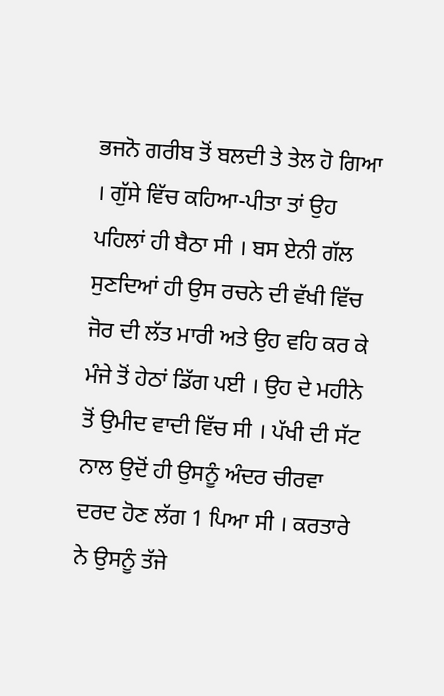ਭਜਨੋ ਗਰੀਬ ਤੋਂ ਬਲਦੀ ਤੇ ਤੇਲ ਹੋ ਗਿਆ । ਗੁੱਸੇ ਵਿੱਚ ਕਹਿਆ-ਪੀਤਾ ਤਾਂ ਉਹ ਪਹਿਲਾਂ ਹੀ ਬੈਠਾ ਸੀ । ਬਸ ਏਨੀ ਗੱਲ ਸੁਣਦਿਆਂ ਹੀ ਉਸ ਰਚਨੇ ਦੀ ਵੱਖੀ ਵਿੱਚ ਜੋਰ ਦੀ ਲੱਤ ਮਾਰੀ ਅਤੇ ਉਹ ਵਹਿ ਕਰ ਕੇ ਮੰਜੇ ਤੋਂ ਹੇਠਾਂ ਡਿੱਗ ਪਈ । ਉਹ ਦੇ ਮਹੀਨੇ ਤੋਂ ਉਮੀਦ ਵਾਦੀ ਵਿੱਚ ਸੀ । ਪੱਖੀ ਦੀ ਸੱਟ ਨਾਲ ਉਦੋਂ ਹੀ ਉਸਨੂੰ ਅੰਦਰ ਚੀਰਵਾ ਦਰਦ ਹੋਣ ਲੱਗ 1 ਪਿਆ ਸੀ । ਕਰਤਾਰੇ ਨੇ ਉਸਨੂੰ ਤੱਜੇ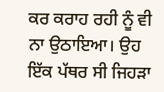ਕਰ ਕਰਾਹ ਰਹੀ ਨੂੰ ਵੀ ਨਾ ਉਠਾਇਆ। ਉਹ ਇੱਕ ਪੱਥਰ ਸੀ ਜਿਹੜਾ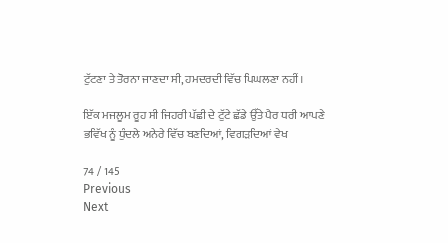ਟੁੱਟਣਾ ਤੇ ਤੋਰਨਾ ਜਾਣਦਾ ਸੀ, ਹਮਦਰਦੀ ਵਿੱਚ ਪਿਘਲਣਾ ਨਹੀਂ।

ਇੱਕ ਮਜਲੂਮ ਰੂਹ ਸੀ ਜਿਹਰੀ ਪੱਛੀ ਦੇ ਟੁੱਟੇ ਛੱਡੇ ਉੱਤੇ ਪੈਰ ਧਰੀ ਆਪਣੇ ਭਵਿੱਖ ਨੂੰ ਧੁੰਦਲੇ ਅਨੇਰੇ ਵਿੱਚ ਬਣਦਿਆਂ, ਵਿਗੜਦਿਆਂ ਵੇਖ

74 / 145
Previous
Next